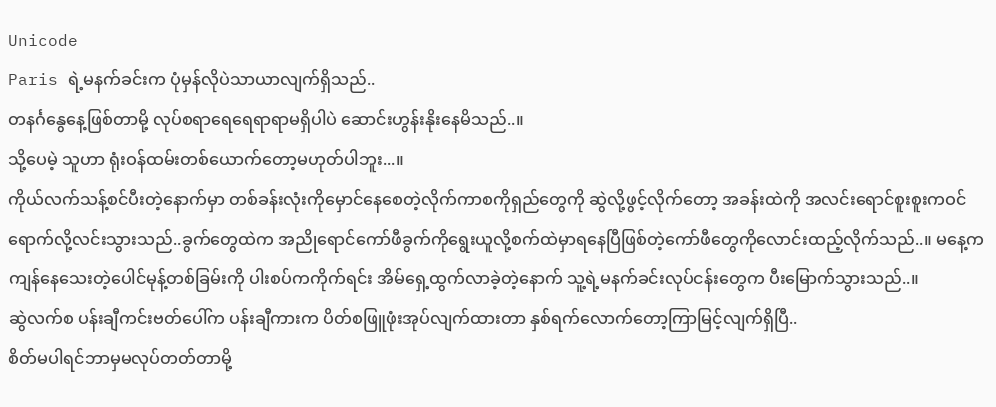Unicode
Paris ရဲ့မနက်ခင်းက ပုံမှန်လိုပဲသာယာလျက်ရှိသည်..
တနင်္ဂနွေနေ့ဖြစ်တာမို့ လုပ်စရာရေရေရာရာမရှိပါပဲ ဆောင်းဟွန်းနိုးနေမိသည်..။
သို့ပေမဲ့ သူဟာ ရုံးဝန်ထမ်းတစ်ယောက်တော့မဟုတ်ပါဘူး...။
ကိုယ်လက်သန့်စင်ပီးတဲ့နောက်မှာ တစ်ခန်းလုံးကိုမှောင်နေစေတဲ့လိုက်ကာစကိုရှည်တွေကို ဆွဲလို့ဖွင့်လိုက်တော့ အခန်းထဲကို အလင်းရောင်စူးစူးကဝင်ရောက်လို့လင်းသွားသည်..ခွက်တွေထဲက အညိုရောင်ကော်ဖီခွက်ကိုရွေးယူလို့စက်ထဲမှာရနေပြီဖြစ်တဲ့ကော်ဖီတွေကိုလောင်းထည့်လိုက်သည်..။ မနေ့ကကျန်နေသေးတဲ့ပေါင်မုန့်တစ်ခြမ်းကို ပါးစပ်ကကိုက်ရင်း အိမ်ရှေ့ထွက်လာခဲ့တဲ့နောက် သူ့ရဲ့မနက်ခင်းလုပ်ငန်းတွေက ပီးမြောက်သွားသည်..။
ဆွဲလက်စ ပန်းချီကင်းဗတ်ပေါ်က ပန်းချီကားက ပိတ်စဖြူဖုံးအုပ်လျက်ထားတာ နှစ်ရက်လောက်တော့ကြာမြင့်လျက်ရှိပြီ..
စိတ်မပါရင်ဘာမှမလုပ်တတ်တာမို့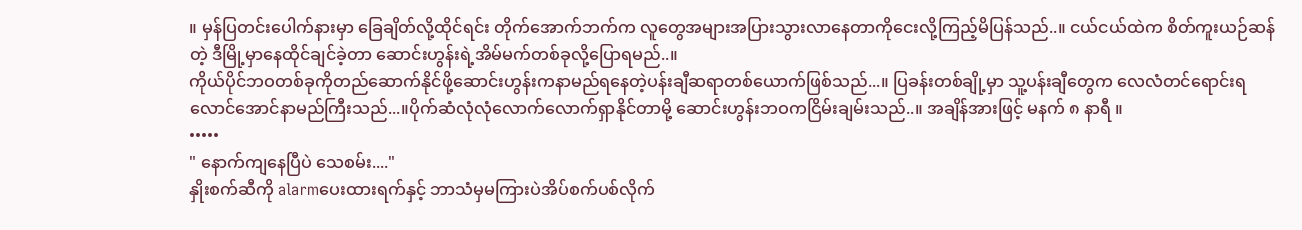။ မှန်ပြတင်းပေါက်နားမှာ ခြေချိတ်လို့ထိုင်ရင်း တိုက်အောက်ဘက်က လူတွေအများအပြားသွားလာနေတာကိုငေးလို့ကြည့်မိပြန်သည်..။ ငယ်ငယ်ထဲက စိတ်ကူးယဉ်ဆန်တဲ့ ဒီမြို့မှာနေထိုင်ချင်ခဲ့တာ ဆောင်းဟွန်းရဲ့အိမ်မက်တစ်ခုလို့ပြောရမည်..။
ကိုယ်ပိုင်ဘဝတစ်ခုကိုတည်ဆောက်နိုင်ဖို့ဆောင်းဟွန်းကနာမည်ရနေတဲ့ပန်းချီဆရာတစ်ယောက်ဖြစ်သည်...။ ပြခန်းတစ်ချို့မှာ သူ့ပန်းချီတွေက လေလံတင်ရောင်းရလောင်အောင်နာမည်ကြီးသည်...။ပိုက်ဆံလုံလုံလောက်လောက်ရှာနိုင်တာမို့ ဆောင်းဟွန်းဘဝကငြိမ်းချမ်းသည်..။ အချိန်အားဖြင့် မနက် ၈ နာရီ ။
•••••
" နောက်ကျနေပြီပဲ သေစမ်း...."
နှိုးစက်ဆီကို alarmပေးထားရက်နှင့် ဘာသံမှမကြားပဲအိပ်စက်ပစ်လိုက်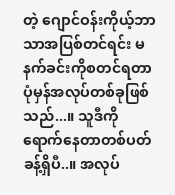တဲ့ ဂျောင်ဝန်းကိုယ့်ဘာသာအပြစ်တင်ရင်း မနက်ခင်းကိုစတင်ရတာ ပုံမှန်အလုပ်တစ်ခုဖြစ်သည်...။ သူဒီကိုရောက်နေတာတစ်ပတ်ခန့်ရှိပီ..။ အလုပ်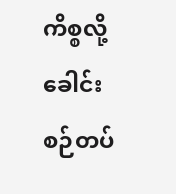ကိစ္စလို့ခေါင်းစဉ်တပ်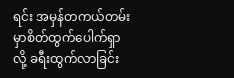ရင်း အမှန်တကယ်တမ်းမှာစိတ်ထွက်ပေါက်ရှာလို့ ခရီးထွက်လာခြင်း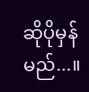ဆိုပိုမှန်မည်...။